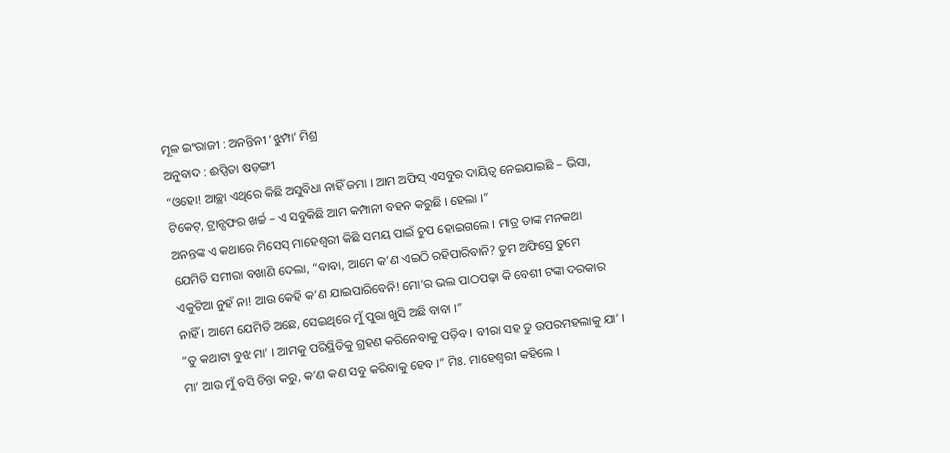ମୂଳ ଇଂରାଜୀ : ଅନନ୍ତିନୀ ‘ଝୁମ୍ପା’ ମିଶ୍ର
ଅନୁବାଦ : ଈପ୍ସିତା ଷଡ଼ଙ୍ଗୀ
“ଓହୋ! ଆଚ୍ଛା ଏଥିରେ କିଛି ଅସୁବିଧା ନାହିଁ ଜମା । ଆମ ଅଫିସ୍ ଏସବୁର ଦାୟିତ୍ୱ ନେଇଯାଇଛି – ଭିସା, ଟିକେଟ୍, ଟ୍ରାନ୍ସଫର ଖର୍ଚ୍ଚ – ଏ ସବୁକିଛି ଆମ କମ୍ପାନୀ ବହନ କରୁଛି । ହେଲା ।”
ଅନନ୍ତଙ୍କ ଏ କଥାରେ ମିସେସ୍ ମାହେଶ୍ୱରୀ କିଛି ସମୟ ପାଇଁ ଚୁପ ହୋଇଗଲେ । ମାତ୍ର ତାଙ୍କ ମନକଥା ଯେମିତି ସମୀରା ବଖାଣି ଦେଲା, “ବାବା, ଆମେ କ’ଣ ଏଇଠି ରହିପାରିବାନି? ତୁମ ଅଫିସ୍ରେ ତୁମେ ଏକୁଟିଆ ନୁହଁ ନା! ଆଉ କେହି କ’ଣ ଯାଇପାରିବେନି! ମୋ’ର ଭଲ ପାଠପଢ଼ା କି ବେଶୀ ଟଙ୍କା ଦରକାର ନାହିଁ । ଆମେ ଯେମିତି ଅଛେ, ସେଇଥିରେ ମୁଁ ପୁରା ଖୁସି ଅଛି ବାବା ।”
“ତୁ କଥାଟା ବୁଝ ମା’ । ଆମକୁ ପରିସ୍ଥିତିକୁ ଗ୍ରହଣ କରିନେବାକୁ ପଡ଼ିବ । ବୀରା ସହ ତୁ ଉପରମହଲାକୁ ଯା’ । ମା’ ଆଉ ମୁଁ ବସି ଚିନ୍ତା କରୁ, କ’ଣ କଣ ସବୁ କରିବାକୁ ହେବ ।” ମିଃ. ମାହେଶ୍ୱରୀ କହିଲେ ।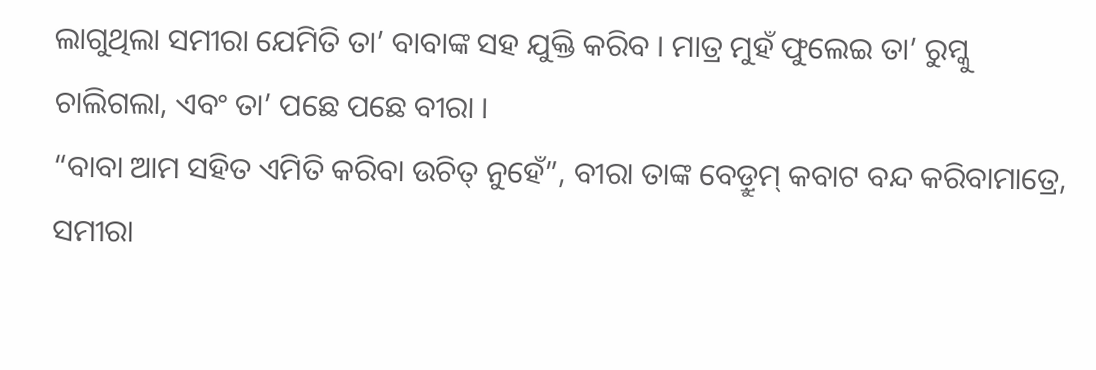ଲାଗୁଥିଲା ସମୀରା ଯେମିତି ତା’ ବାବାଙ୍କ ସହ ଯୁକ୍ତି କରିବ । ମାତ୍ର ମୁହଁ ଫୁଲେଇ ତା’ ରୁମ୍କୁ ଚାଲିଗଲା, ଏବଂ ତା’ ପଛେ ପଛେ ବୀରା ।
“ବାବା ଆମ ସହିତ ଏମିତି କରିବା ଉଚିତ୍ ନୁହେଁ”, ବୀରା ତାଙ୍କ ବେଡ଼୍ରୁମ୍ କବାଟ ବନ୍ଦ କରିବାମାତ୍ରେ, ସମୀରା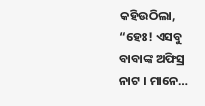କହିଉଠିଲା, “ହେଃ! ଏସବୁ ବାବାଙ୍କ ଅଫିସ୍ର ନାଟ । ମାନେ…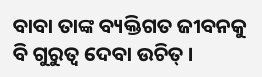ବାବା ତାଙ୍କ ବ୍ୟକ୍ତିଗତ ଜୀବନକୁ ବି ଗୁରୁତ୍ୱ ଦେବା ଉଚିତ୍ ।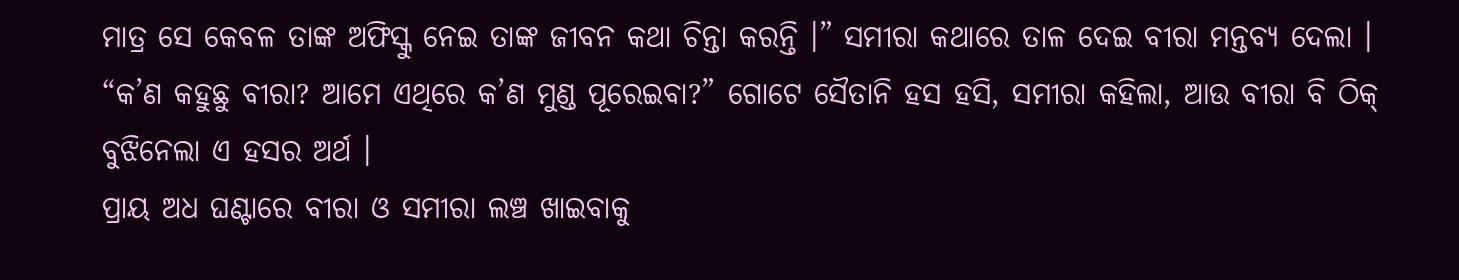ମାତ୍ର ସେ କେବଳ ତାଙ୍କ ଅଫିସ୍କୁ ନେଇ ତାଙ୍କ ଜୀବନ କଥା ଚିନ୍ତା କରନ୍ତି ।” ସମୀରା କଥାରେ ତାଳ ଦେଇ ବୀରା ମନ୍ତବ୍ୟ ଦେଲା ।
“କ’ଣ କହୁଛୁ ବୀରା? ଆମେ ଏଥିରେ କ’ଣ ମୁଣ୍ଡ ପୂରେଇବା?” ଗୋଟେ ସୈତାନି ହସ ହସି, ସମୀରା କହିଲା, ଆଉ ବୀରା ବି ଠିକ୍ ବୁଝିନେଲା ଏ ହସର ଅର୍ଥ ।
ପ୍ରାୟ ଅଧ ଘଣ୍ଟାରେ ବୀରା ଓ ସମୀରା ଲଞ୍ଚ ଖାଇବାକୁ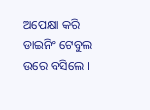ଅପେକ୍ଷା କରି ଡାଇନିଂ ଟେବୁଲ ଉରେ ବସିଲେ ।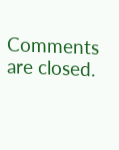Comments are closed.